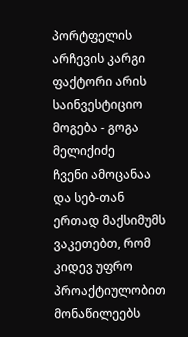პორტფელის არჩევის კარგი ფაქტორი არის საინვესტიციო მოგება - გოგა მელიქიძე
ჩვენი ამოცანაა და სებ-თან ერთად მაქსიმუმს ვაკეთებთ, რომ კიდევ უფრო პროაქტიულობით მონაწილეებს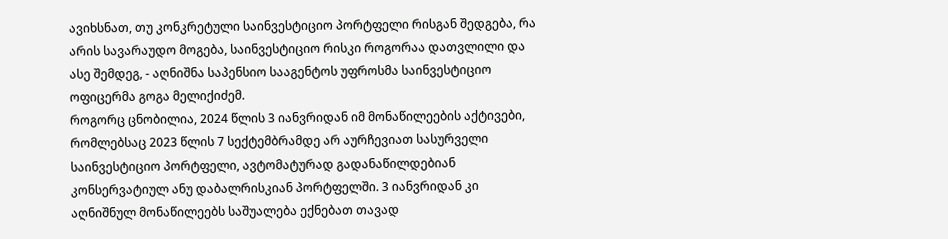ავიხსნათ, თუ კონკრეტული საინვესტიციო პორტფელი რისგან შედგება, რა არის სავარაუდო მოგება, საინვესტიციო რისკი როგორაა დათვლილი და ასე შემდეგ, - აღნიშნა საპენსიო სააგენტოს უფროსმა საინვესტიციო ოფიცერმა გოგა მელიქიძემ.
როგორც ცნობილია, 2024 წლის 3 იანვრიდან იმ მონაწილეების აქტივები, რომლებსაც 2023 წლის 7 სექტემბრამდე არ აურჩევიათ სასურველი საინვესტიციო პორტფელი, ავტომატურად გადანაწილდებიან კონსერვატიულ ანუ დაბალრისკიან პორტფელში. 3 იანვრიდან კი აღნიშნულ მონაწილეებს საშუალება ექნებათ თავად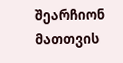შეარჩიონ მათთვის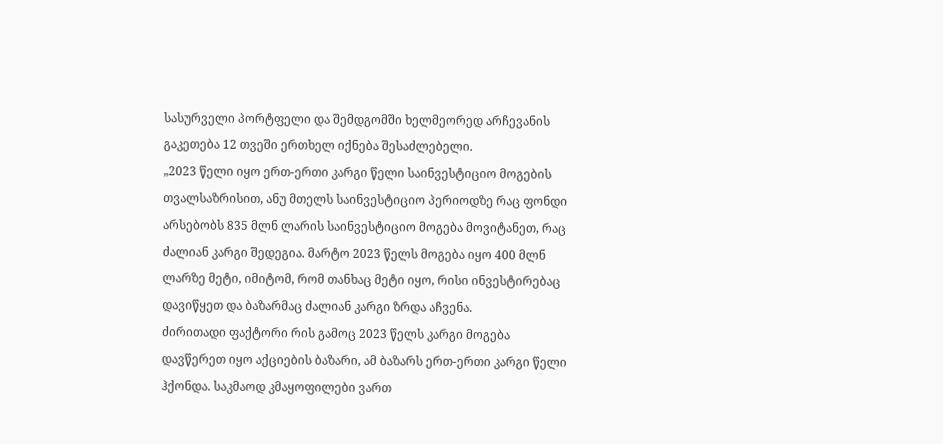სასურველი პორტფელი და შემდგომში ხელმეორედ არჩევანის გაკეთება 12 თვეში ერთხელ იქნება შესაძლებელი.
„2023 წელი იყო ერთ-ერთი კარგი წელი საინვესტიციო მოგების თვალსაზრისით, ანუ მთელს საინვესტიციო პერიოდზე რაც ფონდი არსებობს 835 მლნ ლარის საინვესტიციო მოგება მოვიტანეთ, რაც ძალიან კარგი შედეგია. მარტო 2023 წელს მოგება იყო 400 მლნ ლარზე მეტი, იმიტომ, რომ თანხაც მეტი იყო, რისი ინვესტირებაც დავიწყეთ და ბაზარმაც ძალიან კარგი ზრდა აჩვენა.
ძირითადი ფაქტორი რის გამოც 2023 წელს კარგი მოგება დავწერეთ იყო აქციების ბაზარი, ამ ბაზარს ერთ-ერთი კარგი წელი ჰქონდა. საკმაოდ კმაყოფილები ვართ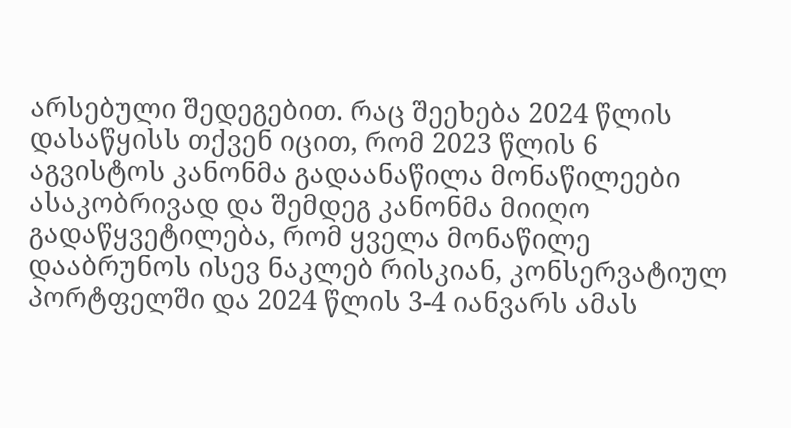არსებული შედეგებით. რაც შეეხება 2024 წლის დასაწყისს თქვენ იცით, რომ 2023 წლის 6 აგვისტოს კანონმა გადაანაწილა მონაწილეები ასაკობრივად და შემდეგ კანონმა მიიღო გადაწყვეტილება, რომ ყველა მონაწილე დააბრუნოს ისევ ნაკლებ რისკიან, კონსერვატიულ პორტფელში და 2024 წლის 3-4 იანვარს ამას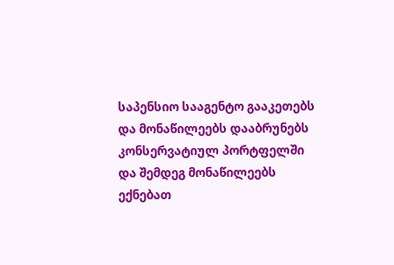საპენსიო სააგენტო გააკეთებს და მონაწილეებს დააბრუნებს კონსერვატიულ პორტფელში და შემდეგ მონაწილეებს ექნებათ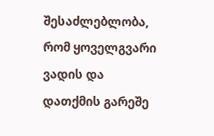შესაძლებლობა, რომ ყოველგვარი ვადის და დათქმის გარეშე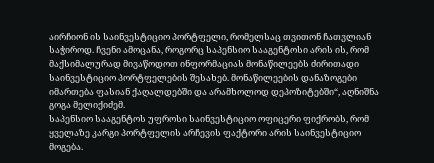აირჩიონ ის საინვესტიციო პორტფელი, რომელსაც თვითონ ჩათვლიან საჭიროდ. ჩვენი ამოცანა, როგორც საპენსიო სააგენტოსი არის ის, რომ მაქსიმალურად მივაწოდოთ ინფორმაციას მონაწილეებს ძირითადი საინვესტიციო პორტფელების შესახებ. მონაწილეების დანაზოგები იმართება ფასიან ქაღალდებში და არამხოლოდ დეპოზიტებში“, აღნიშნა გოგა მელიქიძემ.
საპენსიო სააგენტოს უფროსი საინვესტიციო ოფიცერი ფიქრობს, რომ ყველაზე კარგი პორტფელის არჩევის ფაქტორი არის საინვესტიციო მოგება.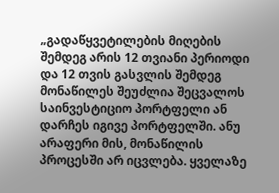„გადაწყვეტილების მიღების შემდეგ არის 12 თვიანი პერიოდი და 12 თვის გასვლის შემდეგ მონაწილეს შეუძლია შეცვალოს საინვესტიციო პორტფელი ან დარჩეს იგივე პორტფელში. ანუ არაფერი მის, მონაწილის პროცესში არ იცვლება. ყველაზე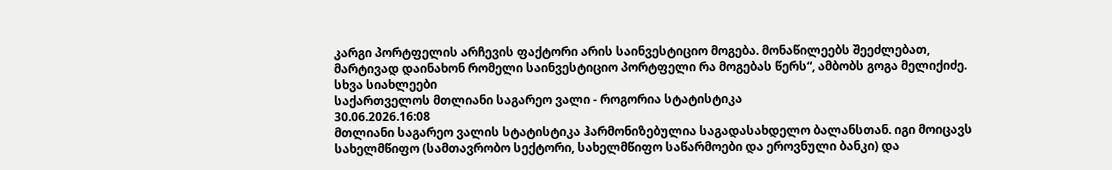კარგი პორტფელის არჩევის ფაქტორი არის საინვესტიციო მოგება. მონაწილეებს შეეძლებათ, მარტივად დაინახონ რომელი საინვესტიციო პორტფელი რა მოგებას წერს“, ამბობს გოგა მელიქიძე.
სხვა სიახლეები
საქართველოს მთლიანი საგარეო ვალი - როგორია სტატისტიკა
30.06.2026.16:08
მთლიანი საგარეო ვალის სტატისტიკა ჰარმონიზებულია საგადასახდელო ბალანსთან. იგი მოიცავს სახელმწიფო (სამთავრობო სექტორი, სახელმწიფო საწარმოები და ეროვნული ბანკი) და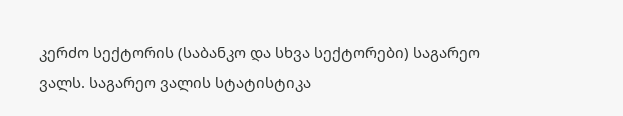კერძო სექტორის (საბანკო და სხვა სექტორები) საგარეო ვალს. საგარეო ვალის სტატისტიკა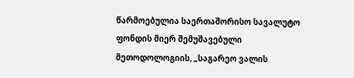წარმოებულია საერთაშორისო სავალუტო ფონდის მიერ შემუშავებული მეთოდოლოგიის, „საგარეო ვალის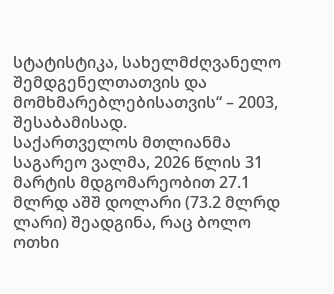სტატისტიკა, სახელმძღვანელო შემდგენელთათვის და მომხმარებლებისათვის“ – 2003, შესაბამისად.
საქართველოს მთლიანმა საგარეო ვალმა, 2026 წლის 31 მარტის მდგომარეობით 27.1 მლრდ აშშ დოლარი (73.2 მლრდ ლარი) შეადგინა, რაც ბოლო ოთხი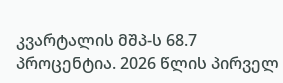კვარტალის მშპ-ს 68.7 პროცენტია. 2026 წლის პირველ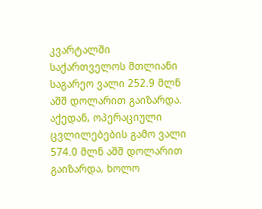კვარტალში საქართველოს მთლიანი საგარეო ვალი 252.9 მლნ აშშ დოლარით გაიზარდა. აქედან, ოპერაციული ცვლილებების გამო ვალი 574.0 მლნ აშშ დოლარით გაიზარდა, ხოლო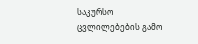საკურსო ცვლილებების გამო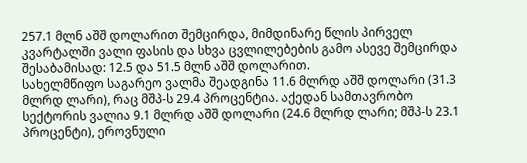257.1 მლნ აშშ დოლარით შემცირდა, მიმდინარე წლის პირველ კვარტალში ვალი ფასის და სხვა ცვლილებების გამო ასევე შემცირდა შესაბამისად: 12.5 და 51.5 მლნ აშშ დოლარით.
სახელმწიფო საგარეო ვალმა შეადგინა 11.6 მლრდ აშშ დოლარი (31.3 მლრდ ლარი), რაც მშპ-ს 29.4 პროცენტია. აქედან სამთავრობო სექტორის ვალია 9.1 მლრდ აშშ დოლარი (24.6 მლრდ ლარი; მშპ-ს 23.1 პროცენტი), ეროვნული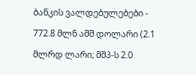ბანკის ვალდებულებები - 772.8 მლნ აშშ დოლარი (2.1 მლრდ ლარი; მშპ-ს 2.0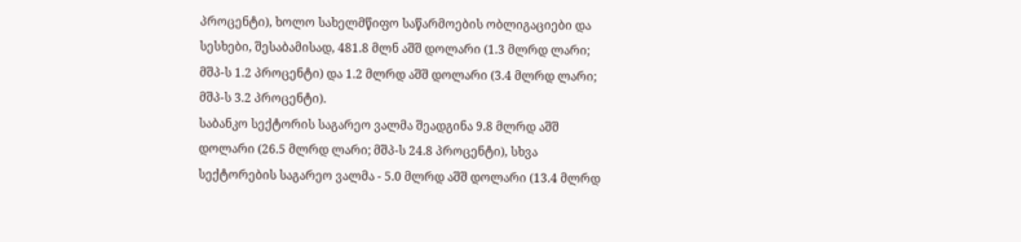პროცენტი), ხოლო სახელმწიფო საწარმოების ობლიგაციები და სესხები, შესაბამისად, 481.8 მლნ აშშ დოლარი (1.3 მლრდ ლარი; მშპ-ს 1.2 პროცენტი) და 1.2 მლრდ აშშ დოლარი (3.4 მლრდ ლარი; მშპ-ს 3.2 პროცენტი).
საბანკო სექტორის საგარეო ვალმა შეადგინა 9.8 მლრდ აშშ დოლარი (26.5 მლრდ ლარი; მშპ-ს 24.8 პროცენტი), სხვა სექტორების საგარეო ვალმა - 5.0 მლრდ აშშ დოლარი (13.4 მლრდ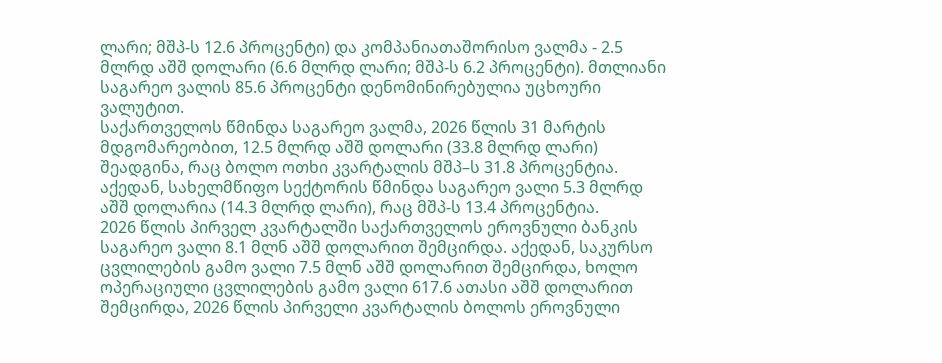ლარი; მშპ-ს 12.6 პროცენტი) და კომპანიათაშორისო ვალმა - 2.5 მლრდ აშშ დოლარი (6.6 მლრდ ლარი; მშპ-ს 6.2 პროცენტი). მთლიანი საგარეო ვალის 85.6 პროცენტი დენომინირებულია უცხოური ვალუტით.
საქართველოს წმინდა საგარეო ვალმა, 2026 წლის 31 მარტის მდგომარეობით, 12.5 მლრდ აშშ დოლარი (33.8 მლრდ ლარი) შეადგინა, რაც ბოლო ოთხი კვარტალის მშპ–ს 31.8 პროცენტია. აქედან, სახელმწიფო სექტორის წმინდა საგარეო ვალი 5.3 მლრდ აშშ დოლარია (14.3 მლრდ ლარი), რაც მშპ-ს 13.4 პროცენტია.
2026 წლის პირველ კვარტალში საქართველოს ეროვნული ბანკის საგარეო ვალი 8.1 მლნ აშშ დოლარით შემცირდა. აქედან, საკურსო ცვლილების გამო ვალი 7.5 მლნ აშშ დოლარით შემცირდა, ხოლო ოპერაციული ცვლილების გამო ვალი 617.6 ათასი აშშ დოლარით შემცირდა, 2026 წლის პირველი კვარტალის ბოლოს ეროვნული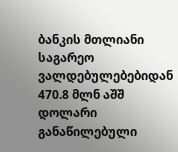ბანკის მთლიანი საგარეო ვალდებულებებიდან 470.8 მლნ აშშ დოლარი განაწილებული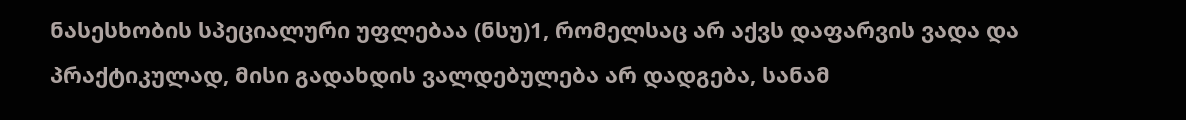ნასესხობის სპეციალური უფლებაა (ნსუ)1, რომელსაც არ აქვს დაფარვის ვადა და პრაქტიკულად, მისი გადახდის ვალდებულება არ დადგება, სანამ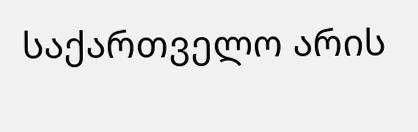საქართველო არის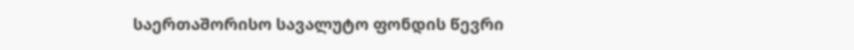საერთაშორისო სავალუტო ფონდის წევრი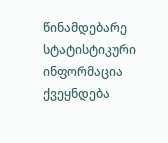წინამდებარე სტატისტიკური ინფორმაცია ქვეყნდება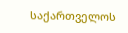საქართველოს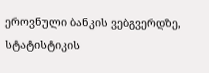ეროვნული ბანკის ვებგვერდზე, სტატისტიკის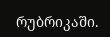რუბრიკაში.